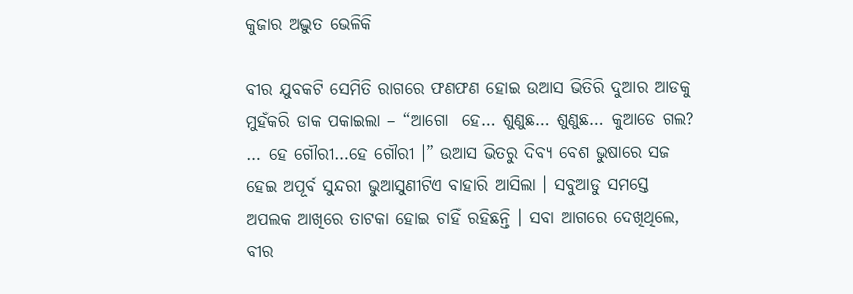କୁଜାର ଅଦ୍ଭୁତ ଭେଳିକି

ବୀର ଯୁବକଟି ସେମିତି ରାଗରେ ଫଣଫଣ ହୋଇ ଉଆସ ଭିତିରି ଦୁଆର ଆଡକୁ ମୁହଁକରି ଡାକ ପକାଇଲା – “ଆଗୋ  ହେ… ଶୁଣୁଛ… ଶୁଣୁଛ… କୁଆଡେ ଗଲ? … ହେ ଗୌରୀ…ହେ ଗୌରୀ ।” ଉଆସ ଭିତରୁ ଦିବ୍ୟ ବେଶ ଭୁଷାରେ ସଜ ହେଇ ଅପୂର୍ବ ସୁନ୍ଦରୀ ଭୁଆସୁଣୀଟିଏ ବାହାରି ଆସିଲା । ସବୁଆଡୁ ସମସ୍ତେ ଅପଲକ ଆଖିରେ ତାଟକା ହୋଇ ଚାହିଁ ରହିଛନ୍ତି । ସବା ଆଗରେ ଦେଖିଥିଲେ, ବୀର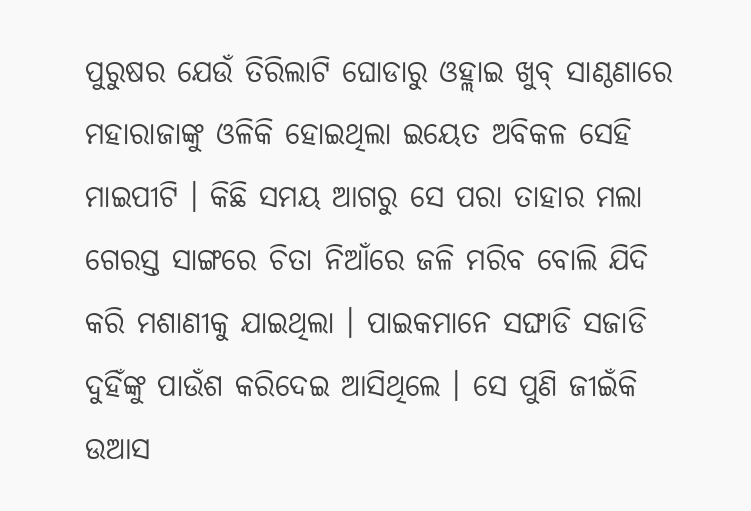ପୁରୁଷର ଯେଉଁ ତିରିଲାଟି ଘୋଡାରୁ ଓହ୍ଲାଇ ଖୁବ୍ ସାଣ୍ଠଣାରେ ମହାରାଜାଙ୍କୁ ଓଳିକି ହୋଇଥିଲା ଇୟେତ ଅବିକଳ ସେହି ମାଇପୀଟି । କିଛି ସମୟ ଆଗରୁ ସେ ପରା ତାହାର ମଲା ଗେରସ୍ତ ସାଙ୍ଗରେ ଚିତା ନିଆଁରେ ଜଳି ମରିବ ବୋଲି ଯିଦି କରି ମଶାଣୀକୁ ଯାଇଥିଲା । ପାଇକମାନେ ସଙ୍ଘାଡି ସଜାଡି ଦୁହିଁଙ୍କୁ ପାଉଁଶ କରିଦେଇ ଆସିଥିଲେ । ସେ ପୁଣି ଜୀଇଁକି ଉଆସ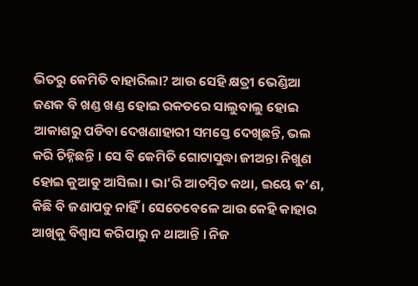ଭିତରୁ କେମିତି ବାହାରିଲା? ଆଉ ସେହି କ୍ଷତ୍ରୀ ଭେଣ୍ଡିଆ ଜଣକ ବି ଖଣ୍ଡ ଖଣ୍ଡ ହୋଇ ରକତରେ ସାଲୁବାଲୁ ହୋଇ ଆକାଶରୁ ପଡିବା ଦେଖଣାହାରୀ ସମସ୍ତେ ଦେଖିଛନ୍ତି, ଭଲ କରି ଚିହ୍ନିଛନ୍ତି । ସେ ବି କେମିତି ଗୋଟାସୁଦ୍ଧା ଜୀଅନ୍ତା ନିଖୁଣ ହୋଇ କୁଆଡୁ ଆସିଲା । ଭା’ରି ଆଚମ୍ବିତ କଥା, ଇୟେ କ’ଣ, କିଛି ବି ଜଣାପଡୁ ନାହିଁ । ସେତେବେଳେ ଆଉ କେହି କାହାର ଆଖିକୁ ବିଶ୍ୱାସ କରିପାରୁ ନ ଥାଆନ୍ତି । ନିଜ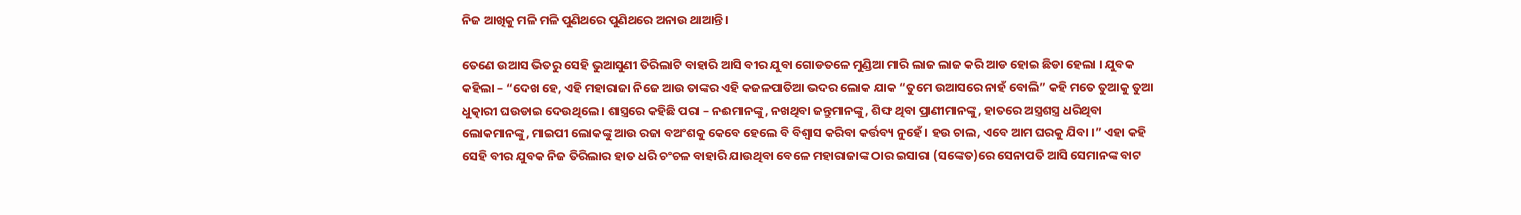ନିଜ ଆଖିକୁ ମଳି ମଳି ପୁଣିଥରେ ପୁଣିଥରେ ଅନାଉ ଥାଆନ୍ତି ।

ତେଣେ ଉଆସ ଭିତରୁ ସେହି ଭୁଆସୁଣୀ ତିରିଲାଟି ବାହାରି ଆସି ବୀର ଯୁବା ଗୋଡତଳେ ମୁଣ୍ଡିଆ ମାରି ଲାଜ ଲାଜ କରି ଆଡ ହୋଇ ଛିଡା ହେଲା । ଯୁବକ କହିଲା – “ଦେଖ ହେ, ଏହି ମହାରାଜା ନିଜେ ଆଉ ତାଙ୍କର ଏହି କଜଳପାତିଆ ଭଦର ଲୋକ ଯାକ “ତୁମେ ଉଆସରେ ନାହଁ ବୋଲି” କହି ମତେ ତୁଆକୁ ତୁଆ ଧୁତ୍କାରୀ ଘଉଡାଇ ଦେଉଥିଲେ । ଶାସ୍ତ୍ରରେ କହିଛି ପରା – ନଈମାନଙ୍କୁ, ନଖଥିବା ଜନ୍ତୁମାନଙ୍କୁ, ଶିଙ୍ଘ ଥିବା ପ୍ରାଣୀମାନଙ୍କୁ, ହାତରେ ଅସ୍ତ୍ରଶସ୍ତ୍ର ଧରିଥିବା ଲୋକମାନଙ୍କୁ, ମାଇପୀ ଲୋକଙ୍କୁ ଆଉ ରଜା ବଅଂଶକୁ କେବେ ହେଲେ ବି ବିଶ୍ୱାସ କରିବା କର୍ତ୍ତବ୍ୟ ନୁହେଁ । ହଉ ଚାଲ, ଏବେ ଆମ ଘରକୁ ଯିବା ।” ଏହା କହି ସେହି ବୀର ଯୁବକ ନିଜ ତିରିଲାର ହାତ ଧରି ଚଂଚଳ ବାହାରି ଯାଉଥିବା ବେଳେ ମହାରାଜାଙ୍କ ଠାର ଇସାରା (ସଙ୍କେତ)ରେ ସେନାପତି ଆସି ସେମାନଙ୍କ ବାଟ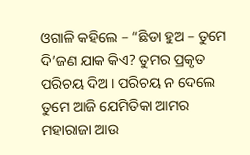ଓଗାଳି କହିଲେ – “ଛିଡା ହୁଅ – ତୁମେ ଦି’ଜଣ ଯାକ କିଏ? ତୁମର ପ୍ରକୃତ ପରିଚୟ ଦିଅ । ପରିଚୟ ନ ଦେଲେ ତୁମେ ଆଜି ଯେମିତିକା ଆମର ମହାରାଜା ଆଉ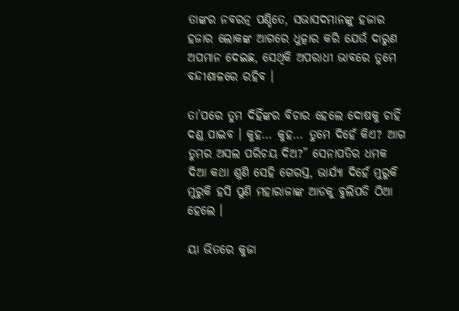ତାଙ୍କର ନବରତ୍ନ ପଣ୍ଡିତେ, ସଭାସଦମାନଙ୍କୁ ହଜାର ହଜାର ଲୋକଙ୍କ ଆଗରେ ଧୁତ୍କାର କରି ଯେଉଁ ଦାରୁଣ ଅପମାନ ଦେଇଛ, ସେଥିକି ଅପରାଧୀ ଭାବରେ ତୁମେ ବନ୍ଦୀଶାଳରେ ରହିବ ।

ତା’ପରେ ତୁମ ଦିହିଁଙ୍କର ବିଚାର ହେଲେ ଦୋଷକୁ ଚାହିଁ ଦଣ୍ଡ ପାଇବ । କୁହ… କୁହ… ତୁମେ ଦିହେଁ କିଏ? ଆଗ ତୁମର ଅସଲ ପରିଚୟ ଦିଅ?” ସେନାପତିର ଧମକ ଦିଆ କଥା ଶୁଣି ସେହି ଗେରସ୍ତ, ଭାର୍ଯ୍ୟା ଦିହେଁ ମୁରୁକି ମୁରୁକି ହସି ପୁଣି ମହାରାଜାଙ୍କ ଆଡକୁ ବୁଲିପଡି ଠିଆ ହେଲେ ।

ୟା ଭିତରେ କୁଜା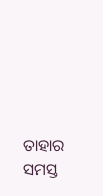ତାହାର ସମସ୍ତ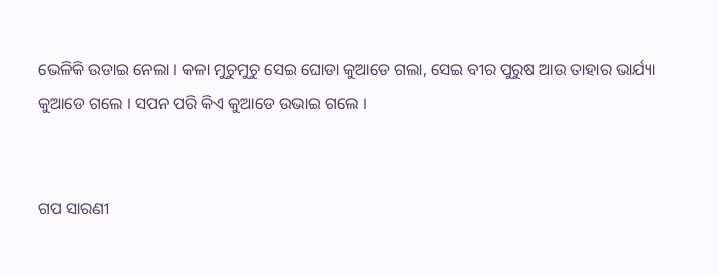ଭେଳିକି ଉଡାଇ ନେଲା । କଳା ମୁଚୁମୁଚୁ ସେଇ ଘୋଡା କୁଆଡେ ଗଲା, ସେଇ ବୀର ପୁରୁଷ ଆଉ ତାହାର ଭାର୍ଯ୍ୟା କୁଆଡେ ଗଲେ । ସପନ ପରି କିଏ କୁଆଡେ ଉଭାଇ ଗଲେ ।


ଗପ ସାରଣୀ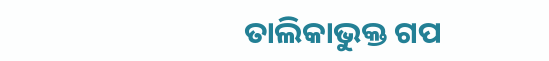ତାଲିକାଭୁକ୍ତ ଗପ